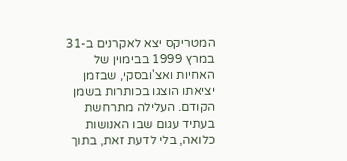המטריקס יצא לאקרנים ב-31 במרץ 1999 בבימוין של האחיות ואצ'ובסקי, שבזמן יציאתו הוצגו בכותרות בשמן הקודם. העלילה מתרחשת בעתיד עגום שבו האנושות כלואה, בלי לדעת זאת, בתוך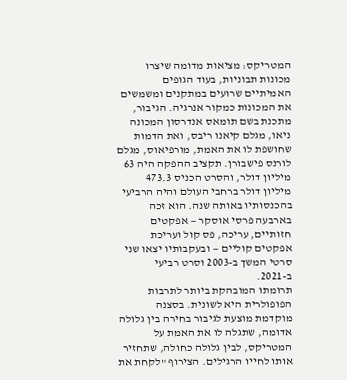המטריקס: מציאות מדומה שיצרו מכונות תבוניות, בעוד הגופים האמיתיים שרועים במתקנים ומשמשים את המכונות כמקור אנרגיה. הגיבור, מתכנת בשם תומאס אנדרסון המכונה ניאו, מגלם קיאנו ריבס, ואת הדמות שחושפת לו את האמת, מורפיאוס, מגלם לורנס פישבורן. תקציב ההפקה היה 63 מיליון דולר, והסרט הכניס 473.3 מיליון דולר ברחבי העולם והיה הרביעי בהכנסותיו באותה שנה. הוא זכה בארבעה פרסי אוסקר — אפקטים חזותיים, עריכה, פס קול ועריכת אפקטים קוליים — ובעקבותיו יצאו שני סרטי המשך ב-2003 וסרט רביעי ב-2021.
תרומתו המובהקת ביותר לתרבות הפופולרית היא לשונית. בסצנה מוקדמת מוצעת לגיבור בחירה בין גלולה אדומה, שתגלה לו את האמת על המטריקס, לבין גלולה כחולה, שתחזיר אותו לחייו הרגילים. הצירוף "לקחת את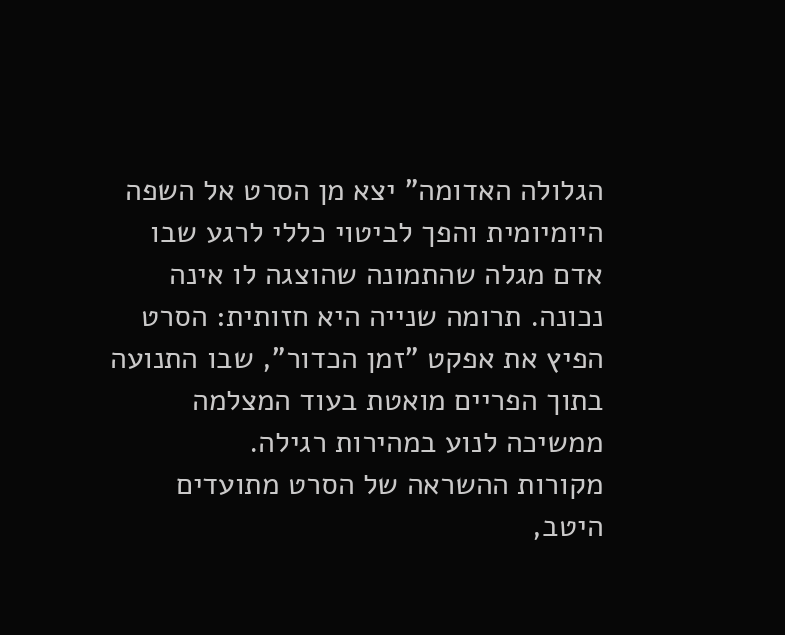הגלולה האדומה" יצא מן הסרט אל השפה היומיומית והפך לביטוי כללי לרגע שבו אדם מגלה שהתמונה שהוצגה לו אינה נכונה. תרומה שנייה היא חזותית: הסרט הפיץ את אפקט "זמן הכדור", שבו התנועה בתוך הפריים מואטת בעוד המצלמה ממשיכה לנוע במהירות רגילה.
מקורות ההשראה של הסרט מתועדים היטב,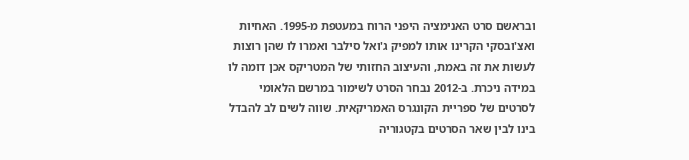ובראשם סרט האנימציה היפני הרוח במעטפת מ-1995. האחיות ואצ'ובסקי הקרינו אותו למפיק ג'ואל סילבר ואמרו לו שהן רוצות לעשות את זה באמת, והעיצוב החזותי של המטריקס אכן דומה לו במידה ניכרת. ב-2012 נבחר הסרט לשימור במרשם הלאומי לסרטים של ספריית הקונגרס האמריקאית. שווה לשים לב להבדל בינו לבין שאר הסרטים בקטגוריה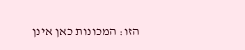הזו: המכונות כאן אינן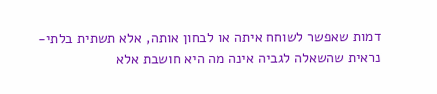דמות שאפשר לשוחח איתה או לבחון אותה, אלא תשתית בלתי-נראית שהשאלה לגביה אינה מה היא חושבת אלא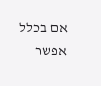אם בכלל אפשר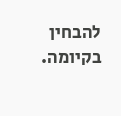להבחין בקיומה.